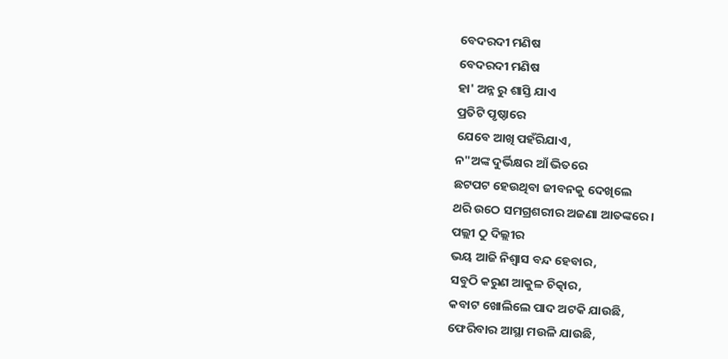ବେଦରଦୀ ମଣିଷ
ବେଦରଦୀ ମଣିଷ
ହା' ଅନ୍ନ ରୁ ଶାସ୍ତି ଯାଏ
ପ୍ରତିଟି ପୃଷ୍ଠାରେ
ଯେବେ ଆଖି ପହଁରିଯାଏ,
ନ"ଅଙ୍କ ଦୁର୍ଭିକ୍ଷର ଆଁ ଭିତରେ
ଛଟପଟ ହେଉଥିବା ଜୀବନକୁ ଦେଖିଲେ
ଥରି ଉଠେ ସମଗ୍ରଶରୀର ଅଜଣା ଆତଙ୍କରେ ।
ପଲ୍ଲୀ ଠୁ ଦିଲ୍ଲୀର
ଭୟ ଆଜି ନିଶ୍ବାସ ବନ୍ଦ ହେବାର,
ସବୁଠି କରୁଣ ଆକୁଳ ଚିତ୍କାର,
କବାଟ ଖୋଲିଲେ ପାଦ ଅଟକି ଯାଉଛି,
ଫେରିବାର ଆସ୍ଥା ମଉଳି ଯାଉଛି,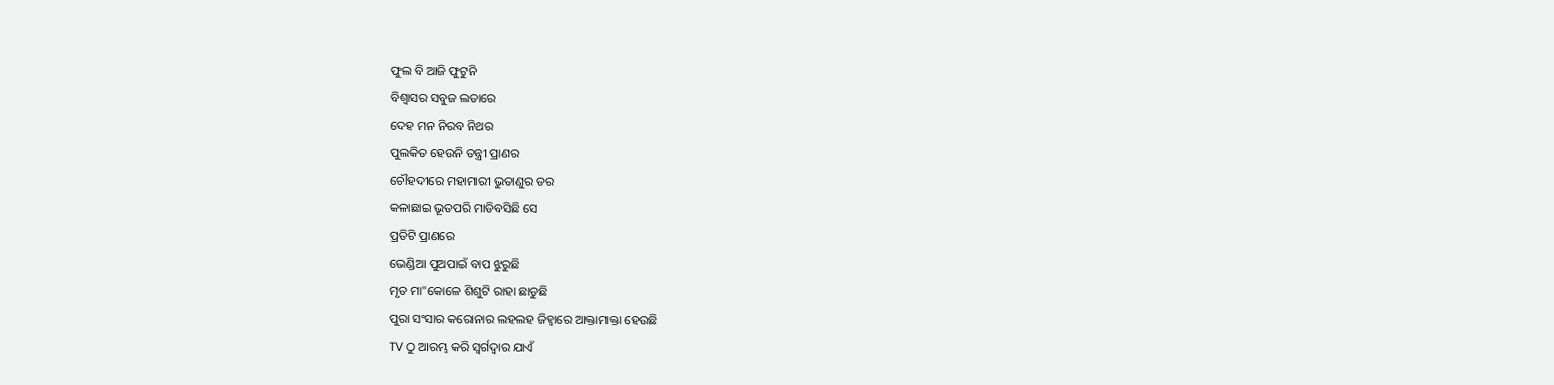ଫୁଲ ବି ଆଜି ଫୁଟୁନି
ବିଶ୍ବାସର ସବୁଜ ଲତାରେ
ଦେହ ମନ ନିରବ ନିଥର
ପୁଲକିତ ହେଉନି ତନ୍ତ୍ରୀ ପ୍ରାଣର
ଚୌହଦୀରେ ମହାମାରୀ ଭୁତାଣୁର ଡର
କଳାଛାଇ ଭୂତପରି ମାଡିବସିଛି ସେ
ପ୍ରତିଟି ପ୍ରାଣରେ
ଭେଣ୍ଡିଆ ପୁଅପାଇଁ ବାପ ଝୁରୁଛି
ମୃତ ମା"କୋଳେ ଶିଶୁଟି ରାହା ଛାଡୁଛି
ପୁରା ସଂସାର କରୋନାର ଲହଲହ ଜିହ୍ବାରେ ଆକ୍ତାମାକ୍ତା ହେଉଛି
TV ଠୁ ଆରମ୍ଭ କରି ସ୍ବର୍ଗଦ୍ବାର ଯାଏଁ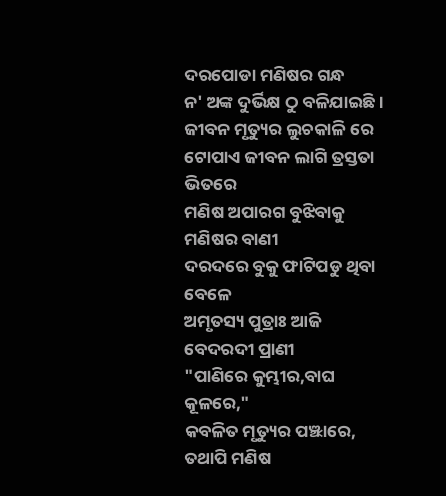ଦରପୋଡା ମଣିଷର ଗନ୍ଧ
ନ' ଅଙ୍କ ଦୁର୍ଭିକ୍ଷ ଠୁ ବଳିଯାଇଛି ।
ଜୀବନ ମୃତ୍ୟୁର ଲୁଚକାଳି ରେ
ଟୋପାଏ ଜୀବନ ଲାଗି ତ୍ରସ୍ତତା ଭିତରେ
ମଣିଷ ଅପାରଗ ବୁଝିବାକୁ ମଣିଷର ବାଣୀ
ଦରଦରେ ବୁକୁ ଫାଟିପଡୁ ଥିବା ବେଳେ
ଅମୃତସ୍ୟ ପୁତ୍ରାଃ ଆଜି ବେଦରଦୀ ପ୍ରାଣୀ
"ପାଣିରେ କୁମ୍ଭୀର,ବାଘ କୂଳରେ,"
କବଳିତ ମୃତ୍ୟୁର ପଞ୍ଝାରେ,
ତଥାପି ମଣିଷ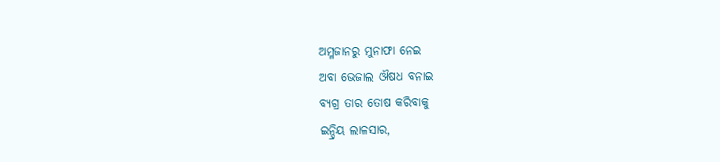ଅମ୍ଳଜାନରୁ ମୁନାଫା ନେଇ
ଅବା ଭେଜାଲ ଔଷଧ ବନାଇ
ବ୍ୟଗ୍ର ତାର ତୋଷ କରିବାକୁ
ଇନ୍ଦ୍ରିୟ ଲାଳସାର,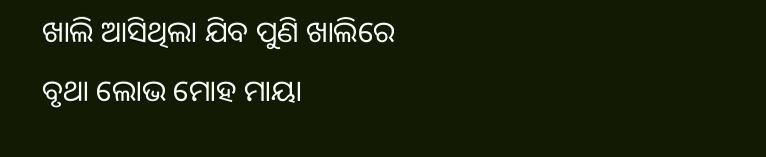ଖାଲି ଆସିଥିଲା ଯିବ ପୁଣି ଖାଲିରେ
ବୃଥା ଲୋଭ ମୋହ ମାୟା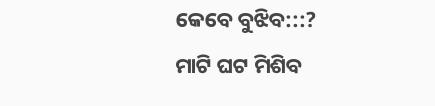କେବେ ବୁଝିବ:::?
ମାଟି ଘଟ ମିଶିବ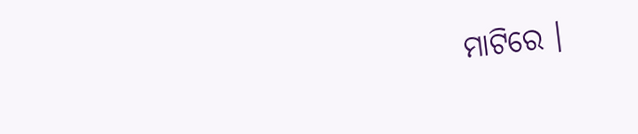ମାଟିରେ ।